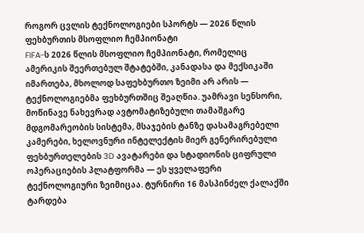როგორ ცვლის ტექნოლოგიები სპორტს — 2026 წლის ფეხბურთის მსოფლიო ჩემპიონატი
FIFA-ს 2026 წლის მსოფლიო ჩემპიონატი, რომელიც ამერიკის შეერთებულ შტატებში, კანადასა და მექსიკაში იმართება, მხოლოდ საფეხბურთო ზეიმი არ არის — ტექნოლოგიებმა ფეხბურთშიც შეაღწია. უამრავი სენსორი, მოწინავე ნახევრად ავტომატიზებული თამაშგარე მდგომარეობის სისტემა, მსაჯების ტანზე დასამაგრებელი კამერები, ხელოვნური ინტელექტის მიერ გენერირებული ფეხბურთელების 3D ავატარები და სტადიონის ციფრული ოპერაციების პლატფორმა — ეს ყველაფერი ტექნოლოგიური ზეიმიცაა. ტურნირი 16 მასპინძელ ქალაქში ტარდება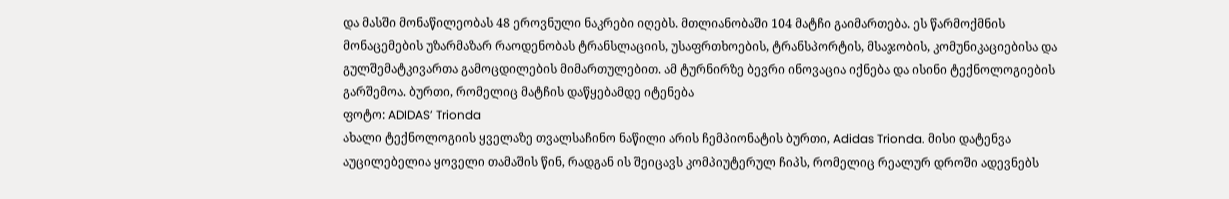და მასში მონაწილეობას 48 ეროვნული ნაკრები იღებს. მთლიანობაში 104 მატჩი გაიმართება. ეს წარმოქმნის მონაცემების უზარმაზარ რაოდენობას ტრანსლაციის, უსაფრთხოების, ტრანსპორტის, მსაჯობის, კომუნიკაციებისა და გულშემატკივართა გამოცდილების მიმართულებით. ამ ტურნირზე ბევრი ინოვაცია იქნება და ისინი ტექნოლოგიების გარშემოა. ბურთი, რომელიც მატჩის დაწყებამდე იტენება
ფოტო: ADIDAS’ Trionda
ახალი ტექნოლოგიის ყველაზე თვალსაჩინო ნაწილი არის ჩემპიონატის ბურთი, Adidas Trionda. მისი დატენვა აუცილებელია ყოველი თამაშის წინ, რადგან ის შეიცავს კომპიუტერულ ჩიპს, რომელიც რეალურ დროში ადევნებს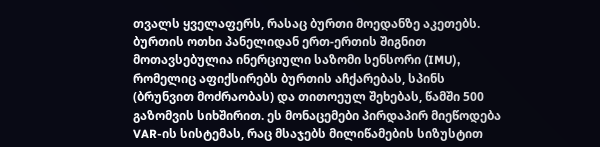თვალს ყველაფერს, რასაც ბურთი მოედანზე აკეთებს. ბურთის ოთხი პანელიდან ერთ-ერთის შიგნით მოთავსებულია ინერციული საზომი სენსორი (IMU), რომელიც აფიქსირებს ბურთის აჩქარებას, სპინს (ბრუნვით მოძრაობას) და თითოეულ შეხებას, წამში 500 გაზომვის სიხშირით. ეს მონაცემები პირდაპირ მიეწოდება VAR-ის სისტემას, რაც მსაჯებს მილიწამების სიზუსტით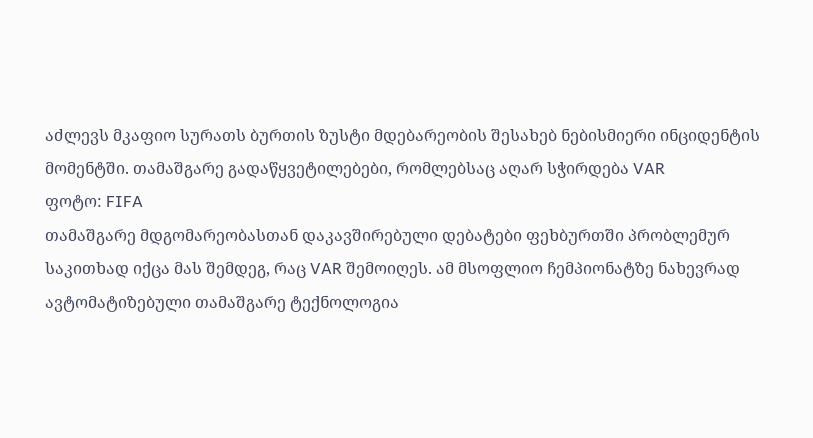აძლევს მკაფიო სურათს ბურთის ზუსტი მდებარეობის შესახებ ნებისმიერი ინციდენტის მომენტში. თამაშგარე გადაწყვეტილებები, რომლებსაც აღარ სჭირდება VAR
ფოტო: FIFA
თამაშგარე მდგომარეობასთან დაკავშირებული დებატები ფეხბურთში პრობლემურ საკითხად იქცა მას შემდეგ, რაც VAR შემოიღეს. ამ მსოფლიო ჩემპიონატზე ნახევრად ავტომატიზებული თამაშგარე ტექნოლოგია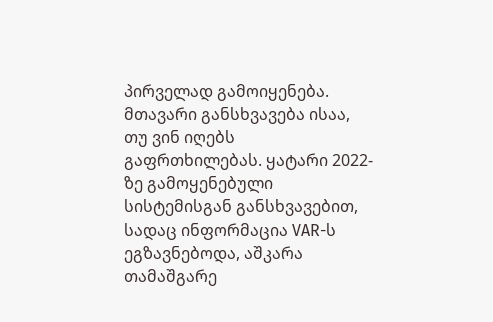პირველად გამოიყენება. მთავარი განსხვავება ისაა, თუ ვინ იღებს გაფრთხილებას. ყატარი 2022-ზე გამოყენებული სისტემისგან განსხვავებით, სადაც ინფორმაცია VAR-ს ეგზავნებოდა, აშკარა თამაშგარე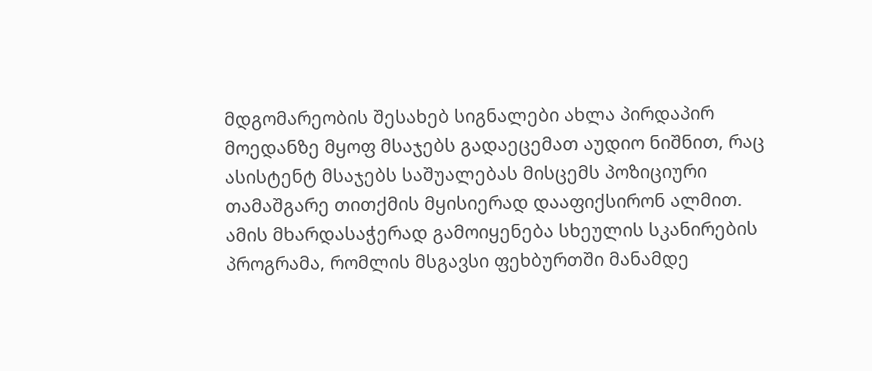მდგომარეობის შესახებ სიგნალები ახლა პირდაპირ მოედანზე მყოფ მსაჯებს გადაეცემათ აუდიო ნიშნით, რაც ასისტენტ მსაჯებს საშუალებას მისცემს პოზიციური თამაშგარე თითქმის მყისიერად დააფიქსირონ ალმით. ამის მხარდასაჭერად გამოიყენება სხეულის სკანირების პროგრამა, რომლის მსგავსი ფეხბურთში მანამდე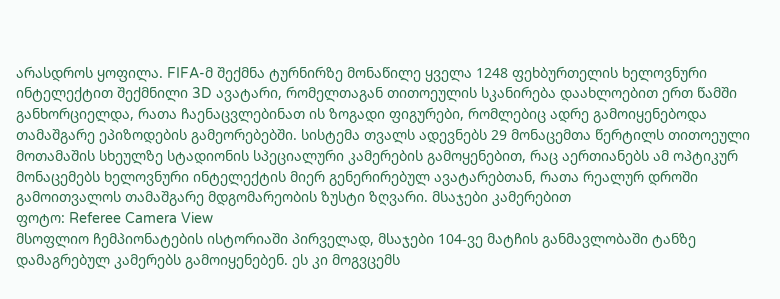არასდროს ყოფილა. FIFA-მ შექმნა ტურნირზე მონაწილე ყველა 1248 ფეხბურთელის ხელოვნური ინტელექტით შექმნილი 3D ავატარი, რომელთაგან თითოეულის სკანირება დაახლოებით ერთ წამში განხორციელდა, რათა ჩაენაცვლებინათ ის ზოგადი ფიგურები, რომლებიც ადრე გამოიყენებოდა თამაშგარე ეპიზოდების გამეორებებში. სისტემა თვალს ადევნებს 29 მონაცემთა წერტილს თითოეული მოთამაშის სხეულზე სტადიონის სპეციალური კამერების გამოყენებით, რაც აერთიანებს ამ ოპტიკურ მონაცემებს ხელოვნური ინტელექტის მიერ გენერირებულ ავატარებთან, რათა რეალურ დროში გამოითვალოს თამაშგარე მდგომარეობის ზუსტი ზღვარი. მსაჯები კამერებით
ფოტო: Referee Camera View
მსოფლიო ჩემპიონატების ისტორიაში პირველად, მსაჯები 104-ვე მატჩის განმავლობაში ტანზე დამაგრებულ კამერებს გამოიყენებენ. ეს კი მოგვცემს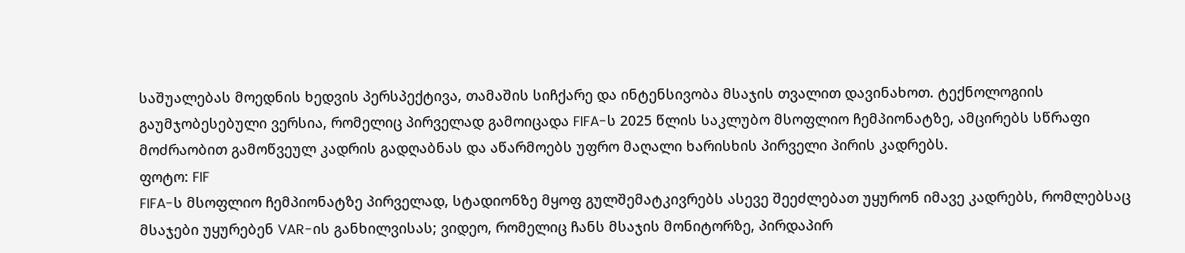საშუალებას მოედნის ხედვის პერსპექტივა, თამაშის სიჩქარე და ინტენსივობა მსაჯის თვალით დავინახოთ. ტექნოლოგიის გაუმჯობესებული ვერსია, რომელიც პირველად გამოიცადა FIFA-ს 2025 წლის საკლუბო მსოფლიო ჩემპიონატზე, ამცირებს სწრაფი მოძრაობით გამოწვეულ კადრის გადღაბნას და აწარმოებს უფრო მაღალი ხარისხის პირველი პირის კადრებს.
ფოტო: FIF
FIFA-ს მსოფლიო ჩემპიონატზე პირველად, სტადიონზე მყოფ გულშემატკივრებს ასევე შეეძლებათ უყურონ იმავე კადრებს, რომლებსაც მსაჯები უყურებენ VAR-ის განხილვისას; ვიდეო, რომელიც ჩანს მსაჯის მონიტორზე, პირდაპირ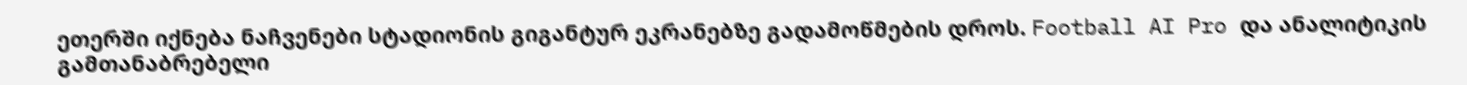ეთერში იქნება ნაჩვენები სტადიონის გიგანტურ ეკრანებზე გადამოწმების დროს. Football AI Pro და ანალიტიკის გამთანაბრებელი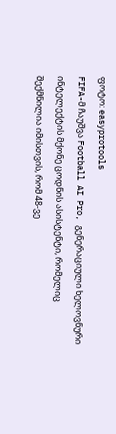ფოტო: easyprotools
FIFA-მ ჩაუშვა Football AI Pro, გენერაციული ხელოვნური ინტელექტის მქონე ცოდნის ასისტენტი, რომელიც შექმნილია იმისთვის, რომ 48-ვე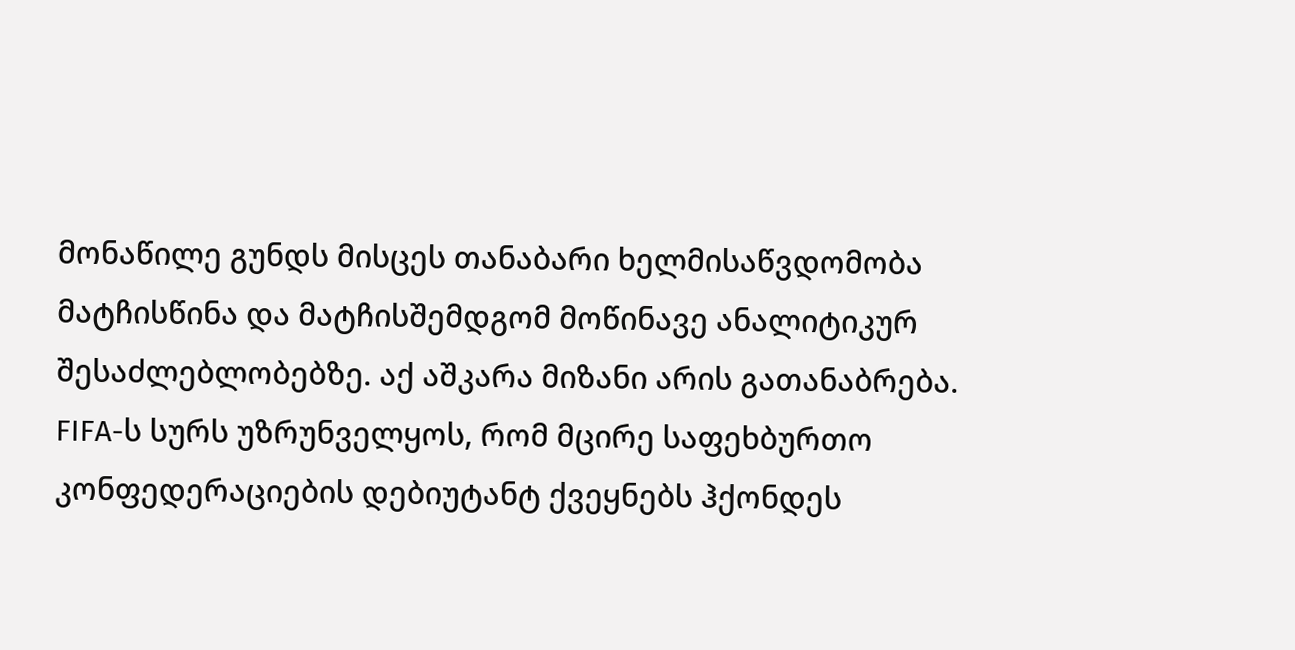მონაწილე გუნდს მისცეს თანაბარი ხელმისაწვდომობა მატჩისწინა და მატჩისშემდგომ მოწინავე ანალიტიკურ შესაძლებლობებზე. აქ აშკარა მიზანი არის გათანაბრება. FIFA-ს სურს უზრუნველყოს, რომ მცირე საფეხბურთო კონფედერაციების დებიუტანტ ქვეყნებს ჰქონდეს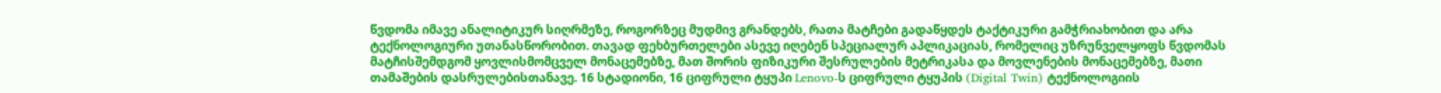წვდომა იმავე ანალიტიკურ სიღრმეზე, როგორზეც მუდმივ გრანდებს, რათა მატჩები გადაწყდეს ტაქტიკური გამჭრიახობით და არა ტექნოლოგიური უთანასწორობით. თავად ფეხბურთელები ასევე იღებენ სპეციალურ აპლიკაციას, რომელიც უზრუნველყოფს წვდომას მატჩისშემდგომ ყოვლისმომცველ მონაცემებზე, მათ შორის ფიზიკური შესრულების მეტრიკასა და მოვლენების მონაცემებზე, მათი თამაშების დასრულებისთანავე. 16 სტადიონი, 16 ციფრული ტყუპი Lenovo-ს ციფრული ტყუპის (Digital Twin) ტექნოლოგიის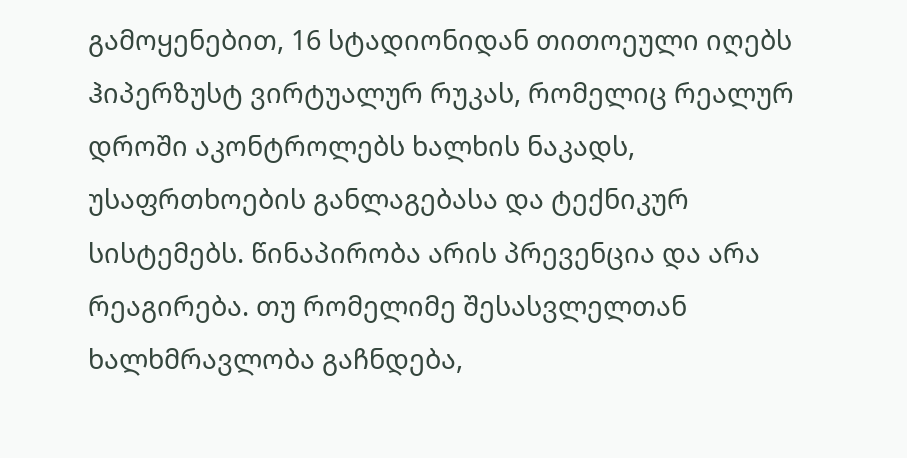გამოყენებით, 16 სტადიონიდან თითოეული იღებს ჰიპერზუსტ ვირტუალურ რუკას, რომელიც რეალურ დროში აკონტროლებს ხალხის ნაკადს, უსაფრთხოების განლაგებასა და ტექნიკურ სისტემებს. წინაპირობა არის პრევენცია და არა რეაგირება. თუ რომელიმე შესასვლელთან ხალხმრავლობა გაჩნდება,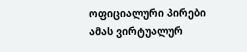ოფიციალური პირები ამას ვირტუალურ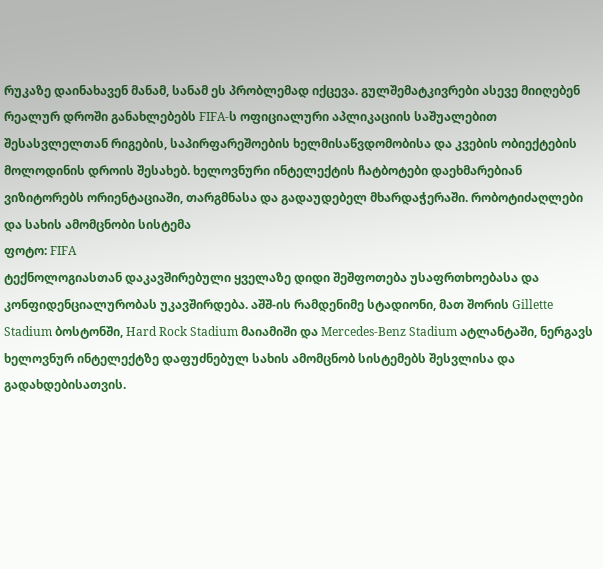რუკაზე დაინახავენ მანამ, სანამ ეს პრობლემად იქცევა. გულშემატკივრები ასევე მიიღებენ რეალურ დროში განახლებებს FIFA-ს ოფიციალური აპლიკაციის საშუალებით შესასვლელთან რიგების, საპირფარეშოების ხელმისაწვდომობისა და კვების ობიექტების მოლოდინის დროის შესახებ. ხელოვნური ინტელექტის ჩატბოტები დაეხმარებიან ვიზიტორებს ორიენტაციაში, თარგმნასა და გადაუდებელ მხარდაჭერაში. რობოტიძაღლები და სახის ამომცნობი სისტემა
ფოტო: FIFA
ტექნოლოგიასთან დაკავშირებული ყველაზე დიდი შეშფოთება უსაფრთხოებასა და კონფიდენციალურობას უკავშირდება. აშშ-ის რამდენიმე სტადიონი, მათ შორის Gillette Stadium ბოსტონში, Hard Rock Stadium მაიამიში და Mercedes-Benz Stadium ატლანტაში, ნერგავს ხელოვნურ ინტელექტზე დაფუძნებულ სახის ამომცნობ სისტემებს შესვლისა და გადახდებისათვის.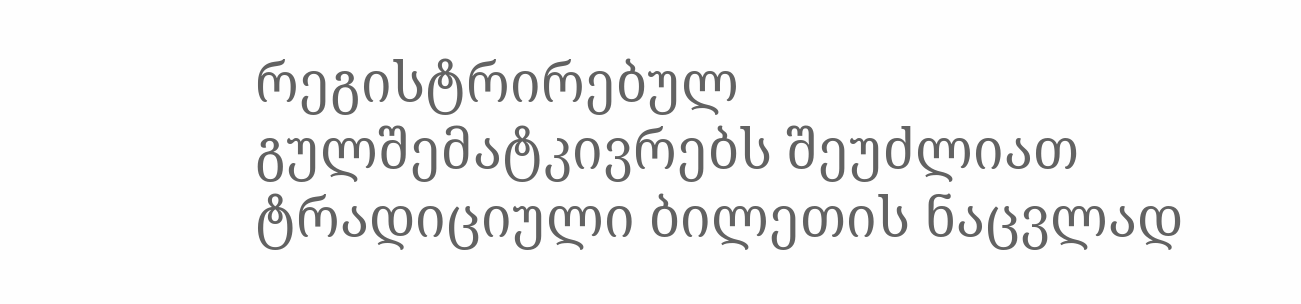რეგისტრირებულ გულშემატკივრებს შეუძლიათ ტრადიციული ბილეთის ნაცვლად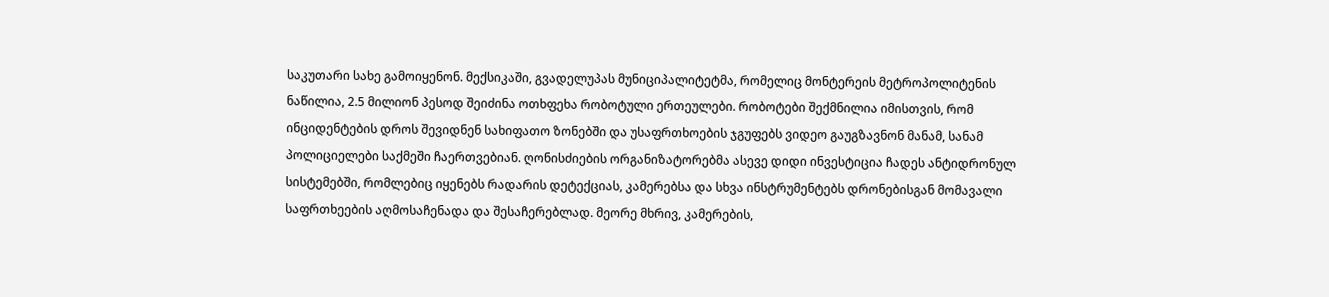საკუთარი სახე გამოიყენონ. მექსიკაში, გვადელუპას მუნიციპალიტეტმა, რომელიც მონტერეის მეტროპოლიტენის ნაწილია, 2.5 მილიონ პესოდ შეიძინა ოთხფეხა რობოტული ერთეულები. რობოტები შექმნილია იმისთვის, რომ ინციდენტების დროს შევიდნენ სახიფათო ზონებში და უსაფრთხოების ჯგუფებს ვიდეო გაუგზავნონ მანამ, სანამ პოლიციელები საქმეში ჩაერთვებიან. ღონისძიების ორგანიზატორებმა ასევე დიდი ინვესტიცია ჩადეს ანტიდრონულ სისტემებში, რომლებიც იყენებს რადარის დეტექციას, კამერებსა და სხვა ინსტრუმენტებს დრონებისგან მომავალი საფრთხეების აღმოსაჩენადა და შესაჩერებლად. მეორე მხრივ, კამერების,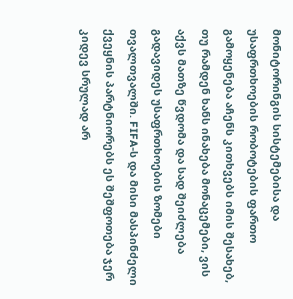მონიტორინგის სისტემებისა და უსაფრთხოების რობოტების ფართო გამოყენება აჩენს კითხვებს იმის შესახებ, თუ რამდენ ხანს ინახება მონაცემები, ვის აქვს მათზე წვდომა და სად შეიძლება გადავიდეს უსაფრთხოების ზომები თვალთვალში. FIFA-ს და მისი მასპინძელი ქვეყნის პარტნიორებს ეს შეშფოთება ჯერ კიდევ სრულად არ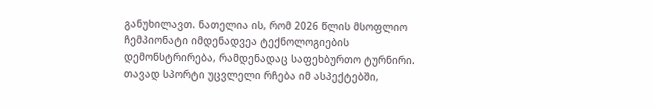განუხილავთ. ნათელია ის, რომ 2026 წლის მსოფლიო ჩემპიონატი იმდენადვეა ტექნოლოგიების დემონსტრირება, რამდენადაც საფეხბურთო ტურნირი. თავად სპორტი უცვლელი რჩება იმ ასპექტებში,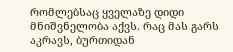რომლებსაც ყველაზე დიდი მნიშვნელობა აქვს. რაც მას გარს აკრავს, ბურთიდან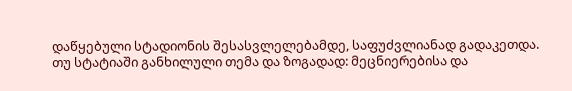დაწყებული სტადიონის შესასვლელებამდე, საფუძვლიანად გადაკეთდა.
თუ სტატიაში განხილული თემა და ზოგადად: მეცნიერებისა და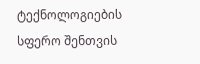ტექნოლოგიების სფერო შენთვის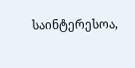საინტერესოა,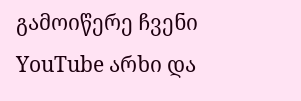გამოიწერე ჩვენი YouTube არხი და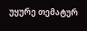უყურე თემატურ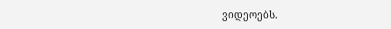ვიდეოებს.